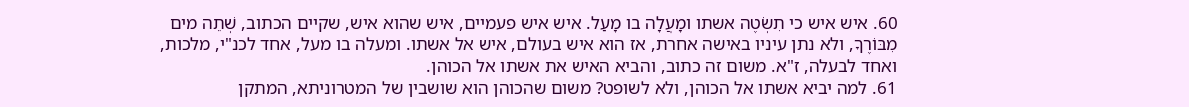60. איש איש כי תִשְׂטֶה אשתו ומָעֲלָה בו מָעַל. איש איש פעמיים, איש שהוא איש, שקיים הכתוב, שְׁתֵה מים מִבּוֹרֶךָ, ולא נתן עיניו באישה אחרת, אז הוא איש בעולם, איש אל אשתו. ומעלה בו מעל, אחד לכנ"י, מלכות, ואחד לבעלה, ז"א. משום זה כתוב, והביא האיש את אשתו אל הכוהן.
61. למה יביא אשתו אל הכוהן, ולא לשופט? משום שהכוהן הוא שושבין של המטרוניתא, המתקן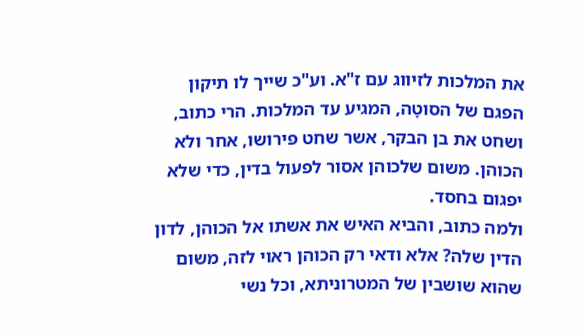את המלכות לזיווג עם ז"א. וע"כ שייך לו תיקון הפגם של הסוטָה, המגיע עד המלכות. הרי כתוב, ושחט את בן הבקר, אשר שחט פירושו, אחר ולא הכוהן. משום שלכוהן אסור לפעול בדין, כדי שלא יפגום בחסד.
ולמה כתוב, והביא האיש את אשתו אל הכוהן, לדון הדין שלה? אלא ודאי רק הכוהן ראוי לזה, משום שהוא שושבין של המטרוניתא, וכל נשי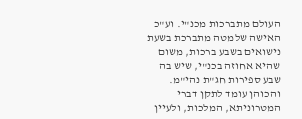העולם מתברכות מכנ"י. וע"כ האישה שלמטה מתברכת בשעת נישואים בשבע ברכות, משום שהיא אחוזה בכנ"י, שיש בה שבע ספירות חג"ת נהי"מ. והכוהן עומד לתקן דברי המטרוניתא, המלכות, ולעיין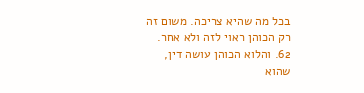בכל מה שהיא צריכה. משום זה רק הכוהן ראוי לזה ולא אחר.
62. והלוא הכוהן עושה דין, שהוא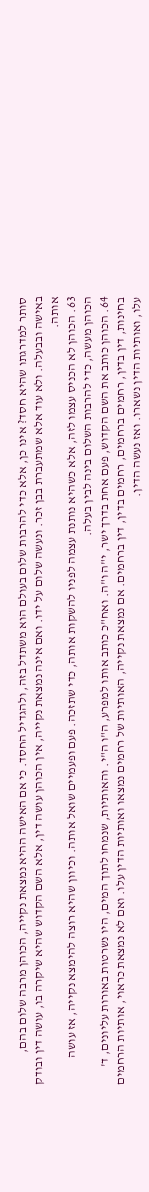סותר למדרגתו שהיא חסד? אינו כן, אלא כדי להרבות שלום בעולם הוא משתדל בזה, ולהגדיל החסד. כי אם האישה ההיא נמצאת נקייה, הכוהן מרבה שלום בהם, באישה ובבעלה. ולא עוד אלא שמתעברת בבן זכר. ונעשה שלום על ידו. ואם אינה נמצאת נקייה, אין הכוהן עושה דין, אלא השם הקדוש שהיא שיקרה בו, עושה דין ובודק אותה.
63. הכוהן לא הכניס עצמו לזה, אלא כשהיא נותנת עצמה לפניו להשקות אותה, כדי שתזכה. פעם ופעמיים שואל אותה. וכיוון שהיא רוצה להימצא נקייה, אז עושה הכוהן מעשה, כדי להרבות השלום בינה לבין בעלה.
64. הכוהן כותב את השם הקדוש, פעם אחת בדרך ישר, י"ה ו"ה. ואח"כ כותב אותו למפרע, ה"ו ה"י. והאותיות, שנמחו לתוך המים, היו נשרטות באורות עליונים, ד' בחינות, דין בדין, רחמים ברחמים, רחמים בדין, דין ברחמים. אם נמצאת נקייה, האותיות של רחמים נמצאו ואותיות הדין עלו. ואם לא נמצאת כראוי, אותיות הרחמים עלו, ואותיות הדין נשארו. ואז נעשה הדין.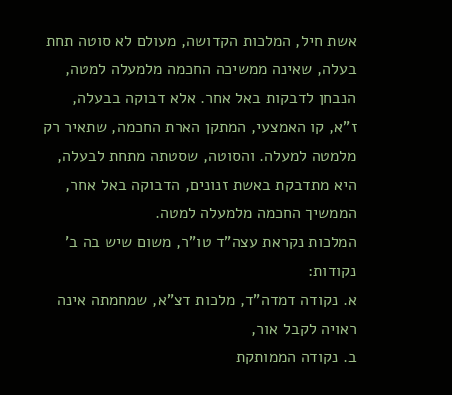אשת חיל, המלכות הקדושה, מעולם לא סוטה תחת בעלה, שאינה ממשיכה החכמה מלמעלה למטה, הנבחן לדבקות באל אחר. אלא דבוקה בבעלה, ז"א, קו האמצעי, המתקן הארת החכמה, שתאיר רק מלמטה למעלה. והסוטה, שסטתה מתחת לבעלה, היא מתדבקת באשת זנונים, הדבוקה באל אחר, הממשיך החכמה מלמעלה למטה.
המלכות נקראת עצה"ד טו"ר, משום שיש בה ב' נקודות:
א. נקודה דמדה"ד, מלכות דצ"א, שמחמתה אינה ראויה לקבל אור,
ב. נקודה הממותקת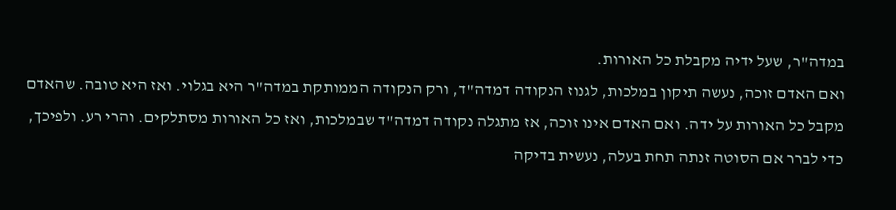במדה"ר, שעל ידיה מקבלת כל האורות.
ואם האדם זוכה, נעשה תיקון במלכות, לגנוז הנקודה דמדה"ד, ורק הנקודה הממותקת במדה"ר היא בגלוי. ואז היא טובה. שהאדם מקבל כל האורות על ידה. ואם האדם אינו זוכה, אז מתגלה נקודה דמדה"ד שבמלכות, ואז כל האורות מסתלקים. והרי רע. ולפיכך, כדי לברר אם הסוטה זנתה תחת בעלה, נעשית בדיקה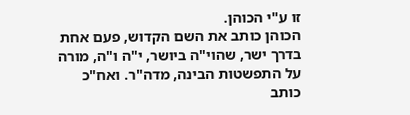זו ע"י הכוהן.
הכוהן כותב את השם הקדוש, פעם אחת בדרך ישר, שהוי"ה ביושר, י"ה ו"ה, מורה על התפשטות הבינה, מדה"ר. ואח"כ כותב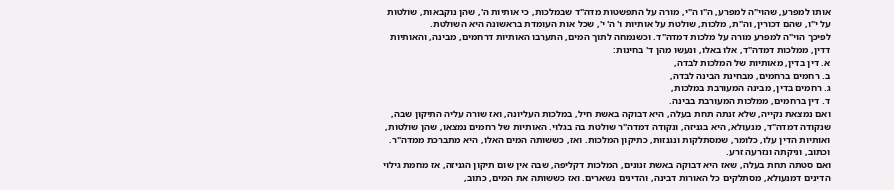אותו למפרע, שהוי"ה למפרע, ה"ו ה"י, מורה על התפשטות מדה"ד שבמלכות, כי אותיות ה', שהן נוקבאות, שולטות על י"ו, שהם דכורין, וה"ת, מלכות, שולטת על אותיות ו' ה' י', שכל אות העומדת בראשונה היא השולטת.
לפיכך הוי"ה למפרע מורה על מלכות דמדה"ד. וכשנמחה לתוך המים, התערבו האותיות דרחמים, מבינה, והאותיות דדין, ממלכות דמדה"ד, אלו באלו, ונעשו מהן ד' בחינות:
א. דין בדין, מאותיות של המלכות לבדה,
ב. רחמים ברחמים, מבחינת הבינה לבדה,
ג. רחמים בדין, מבינה המעורבת במלכות,
ד. דין ברחמים, ממלכות המעורבת בבינה.
ואם נמצאת נקייה, שלא זנתה תחת בעלה, היא דבוקה באשת חיל, במלכות העליונה, ואז שורה עליה התיקון שבה, שנקודה דמדה"ד, מנעולא, היא בגניזה, ונקודה דמדה"ר שולטת בה בגלוי. האותיות של רחמים נמצאו, שהן שולטות, ואותיות הדין עלו, כלומר, שמסתלקות ונגנזות, כתיקון המלכות. ואז, כששותה המים האלו, היא מתברכת ממדה"ר. וכתוב, וניקתה ונזרעה זרע.
ואם סטתה תחת בעלה, שאז היא דבוקה באשת זנונים, המלכות דקליפה, שבה אין שום תיקון הגניזה, אז מחמת גילוי הדינים דמנעולא, מסתלקים כל האורות דבינה, והדינים נשארים. ואז כששותה את המים, כתוב,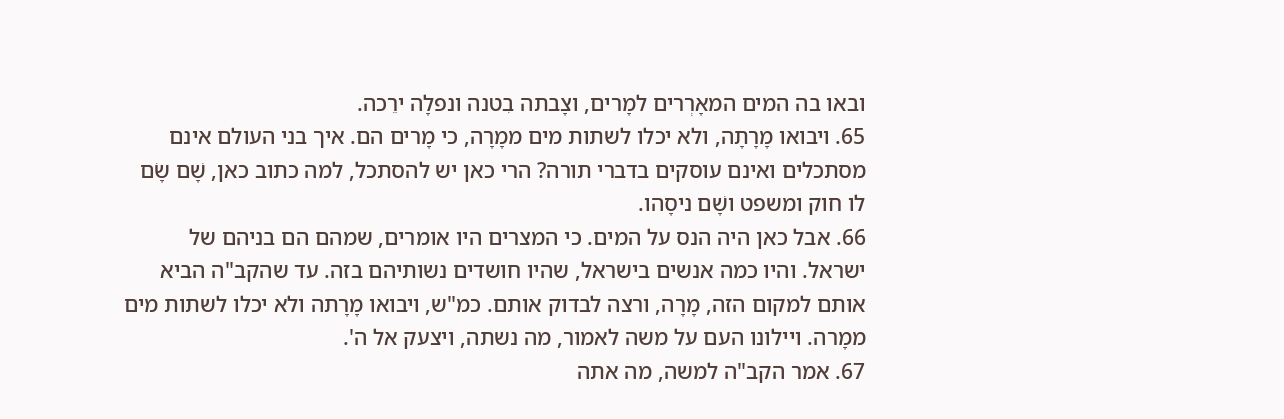ובאו בה המים המאָרְרים למָרים, וצָבתה בִטנה ונפלָה ירֵכה.
65. ויבואו מָרָתָה, ולא יכלו לשתות מים ממָרָה, כי מָרים הם. איך בני העולם אינם מסתכלים ואינם עוסקים בדברי תורה? הרי כאן יש להסתכל, למה כתוב כאן, שָׁם שָׂם לו חוק ומשפט ושָׁם ניסָהו.
66. אבל כאן היה הנס על המים. כי המצרים היו אומרים, שמהם הם בניהם של ישראל. והיו כמה אנשים בישראל, שהיו חושדים נשותיהם בזה. עד שהקב"ה הביא אותם למקום הזה, מָרָה, ורצה לבדוק אותם. כמ"ש, ויבואו מָרָתה ולא יכלו לשתות מים ממָרה. ויילונו העם על משה לאמור, מה נשתה, ויצעק אל ה'.
67. אמר הקב"ה למשה, מה אתה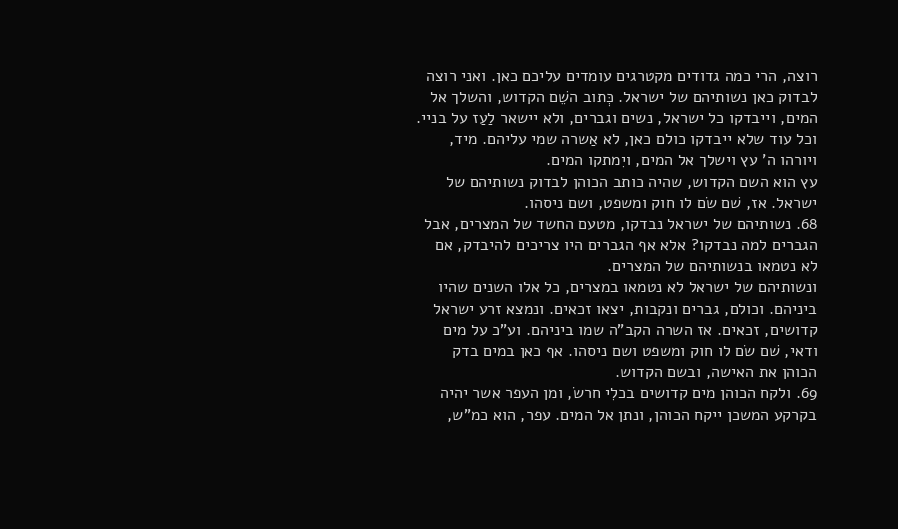רוצה, הרי כמה גדודים מקטרגים עומדים עליכם כאן. ואני רוצה לבדוק כאן נשותיהם של ישראל. כְּתוב השֵׁם הקדוש, והשלך אל המים, וייבדקו כל ישראל, נשים וגברים, ולא יישאר לַעַז על בניי. וכל עוד שלא ייבדקו כולם כאן, לא אַשרה שמי עליהם. מיד, ויורהו ה' עץ וישלך אל המים, ויִמתקו המים.
עץ הוא השם הקדוש, שהיה כותב הכוהן לבדוק נשותיהם של ישראל. אז, שׁם שׂם לו חוק ומשפט, ושם ניסהו.
68. נשותיהם של ישראל נבדקו, מטעם החשד של המצרים, אבל הגברים למה נבדקו? אלא אף הגברים היו צריכים להיבדק, אם לא נטמאו בנשותיהם של המצרים.
ונשותיהם של ישראל לא נטמאו במצרים, כל אלו השנים שהיו ביניהם. וכולם, גברים ונקבות, יצאו זכאים. ונמצא זרע ישראל קדושים, זכאים. אז השרה הקב"ה שמו ביניהם. וע"כ על מים ודאי, שׁם שׂם לו חוק ומשפט ושם ניסהו. אף כאן במים בדק הכוהן את האישה, ובשם הקדוש.
69. ולקח הכוהן מים קדושים בכלִי חרשׂ, ומן העפר אשר יהיה בקרקע המשכן ייקח הכוהן, ונתן אל המים. עפר, הוא כמ"ש,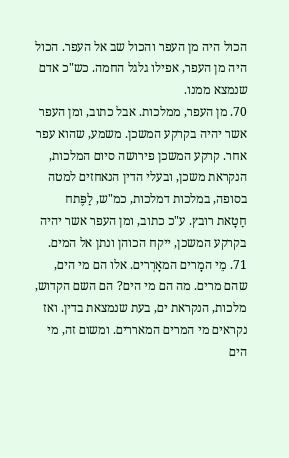הכול היה מן העפר והכול שב אל העפר. הכול היה מן העפר, אפילו גלגל החמה. כש"כ אדם שנמצא ממנו.
70. מן העפר, ממלכות. אבל כתוב, ומן העפר אשר יהיה בקרקע המשכן. משמע, שהוא עפר אחר. קרקע המשכן פירושה סיום המלכות, הנקראת משכן, ובעלי הדין הנאחזים למטה בסופה, במלכות דמלכות, כמ"ש, לַפֶּתח חַטָאת רובץ. ע"כ כתוב, ומן העפר אשר יהיה בקרקע המשכן, ייקח הכוהן ונתן אל המים.
71. מֵי המָרים המאָרְרים. אלו הם מי הים, שהם מרים. מה הם מי הים? הם השם הקדוש, מלכות, הנקראת ים, בעת שנמצאת בדין. ואז נקראים מי המרים המאררים. ומשום זה, מי הים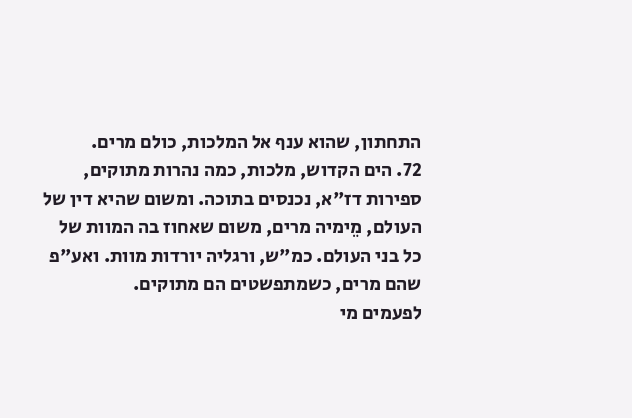התחתון, שהוא ענף אל המלכות, כולם מרים.
72. הים הקדוש, מלכות, כמה נהרות מתוקים, ספירות דז"א, נכנסים בתוכה. ומשום שהיא דין של העולם, מֵימיה מרים, משום שאחוז בה המוות של כל בני העולם. כמ"ש, ורגליה יורדות מוות. ואע"פ שהם מרים, כשמתפשטים הם מתוקים.
לפעמים מי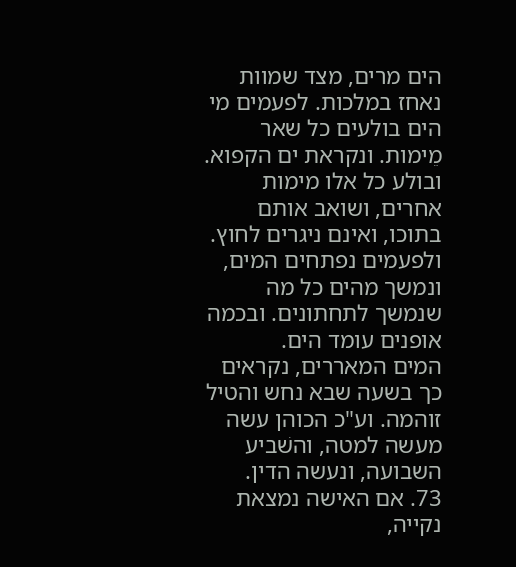הים מרים, מצד שמוות נאחז במלכות. לפעמים מי הים בולעים כל שאר מֵימות. ונקראת ים הקפוא. ובולע כל אלו מימות אחרים, ושואב אותם בתוכו, ואינם ניגרים לחוץ. ולפעמים נפתחים המים, ונמשך מהים כל מה שנמשך לתחתונים. ובכמה אופנים עומד הים.
המים המאררים, נקראים כך בשעה שבא נחש והטיל זוהמה. וע"כ הכוהן עשה מעשה למטה, והשׁביע השבועה, ונעשה הדין.
73. אם האישה נמצאת נקייה,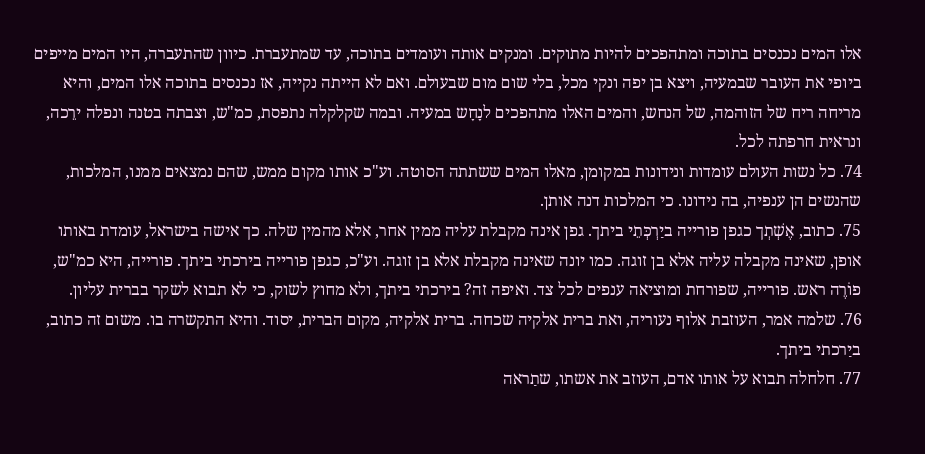אלו המים נכנסים בתוכה ומתהפכים להיות מתוקים. ומנקים אותה ועומדים בתוכה, עד שמתעברת. כיוון שהתעברה, היו המים מייפים ביופי את העובר שבמעיה, ויצא בן יפה ונקי מכל, בלי שום מום שבעולם. ואם לא הייתה נקייה, אז נכנסים בתוכה אלו המים, והיא מריחה ריח של הזוהמה, של הנחש, והמים האלו מתהפכים לנָחָש במעיה. ובמה שקלקלה נתפסת, כמ"ש, וצבתה בטנה ונפלה ירֵכה, ונראית חרפתה לכל.
74. כל נשות העולם עומדות ונידונות במקומן, מאלו המים ששתתה הסוטה. וע"כ אותו מקום ממש, שהם נמצאים ממנו, המלכות, שהנשים הן ענפיה, בה נידונו. כי המלכות דנה אותן.
75. כתוב, אֶשְׁתְך כגפן פורייה ביַרְכְּתֵי ביתך. גפן אינה מקבלת עליה ממין אחר, אלא מהמין שלה. כך אישה בישראל, עומדת באותו אופן, שאינה מקבלה עליה אלא בן זוגה. כמו יונה שאינה מקבלת אלא בן זוגה. וע"כ, כגפן פורייה בירכתי ביתך. פורייה, היא כמ"ש, פוֹרֶה ראש. פורייה, שפורחת ומוציאה ענפים לכל צד. ואיפה זה? בירכתי ביתך, ולא מחוץ לשוק, כי לא תבוא לשקר בברית עליון.
76. שלמה אמר, העוזבת אלוף נעוריה, ואת ברית אלקיה שכחה. ברית אלקיה, מקום הברית, יסוד. והיא התקשרה בו. משום זה כתוב, ביַרכתי ביתך.
77. חלחלה תבוא על אותו אדם, העוזב את אשתו, שתַראה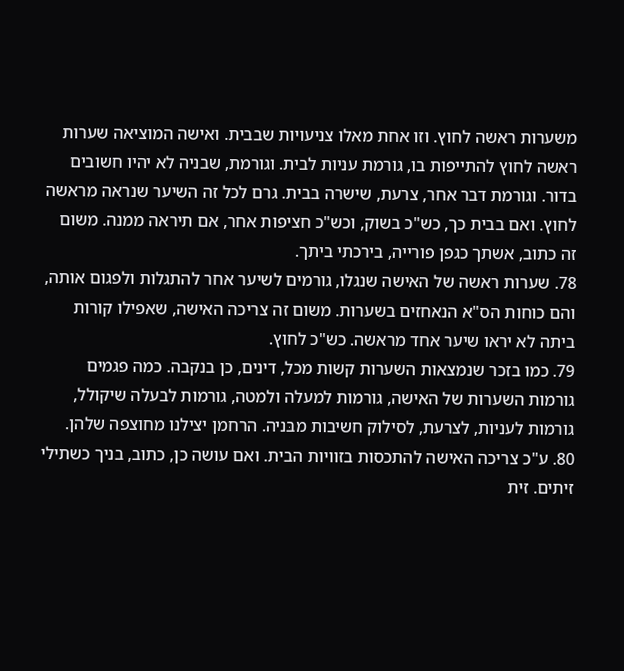משערות ראשה לחוץ. וזו אחת מאלו צניעויות שבבית. ואישה המוציאה שערות ראשה לחוץ להתייפות בו, גורמת עניות לבית. וגורמת, שבניה לא יהיו חשובים בדור. וגורמת דבר אחר, צרעת, שישרה בבית. גרם לכל זה השיער שנראה מראשה לחוץ. ואם בבית כך, כש"כ בשוק, וכש"כ חציפות אחר, אם תיראה ממנה. משום זה כתוב, אשתך כגפן פורייה, בירכתי ביתך.
78. שערות ראשה של האישה שנגלו, גורמים לשיער אחר להתגלות ולפגום אותה, והם כוחות הס"א הנאחזים בשערות. משום זה צריכה האישה, שאפילו קורות ביתה לא יראו שיער אחד מראשה. כש"כ לחוץ.
79. כמו בזכר שנמצאות השערות קשות מכל, דינים, כן בנקבה. כמה פגמים גורמות השערות של האישה, גורמות למעלה ולמטה, גורמות לבעלה שיקולל, גורמות לעניות, לצרעת, לסילוק חשיבות מבּניה. הרחמן יצילנו מחוצפה שלהן.
80. ע"כ צריכה האישה להתכסות בזוויות הבית. ואם עושה כן, כתוב, בניך כשתילי זיתים. זית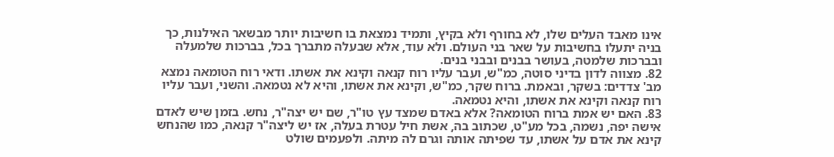אינו מאבד העלים שלו, לא בחורף ולא בקיץ, ותמיד נמצאת בו חשיבות יותר מבשאר האילנות, כך בניה יתעלו בחשיבות על שאר בני העולם. ולא עוד, אלא שבעלה מתברך בכל, בברכות שלמעלה ובברכות שלמטה, בעושר בבנים ובבני בנים.
82. מצווה לדון בדיני סוטה, כמ"ש, ועבר עליו רוח קנאה וקינא את אשתו. ודאי רוח הטומאה נמצא מב' צדדים: בשקר, ובאמת. ברוח שקר, כמ"ש, וקינא את אשתו, והיא לא נטמאה. והשני, ועבר עליו רוח קנאה וקינא את אשתו, והיא נטמאה.
83. האם יש אמת ברוח הטומאה? אלא באדם שמצד עץ טו"ר, שם יש יצה"ר, נחש. בזמן שיש לאדם אישה יפה, נשמה, בכל מע"ט, שכתוב בה, אשת חיל עטרת בעלה, אז יש ליצה"ר קנאה, כמו שהנחש קינא את אדם על אשתו, עד שפיתה אותה וגרם לה מיתה. ולפעמים שולט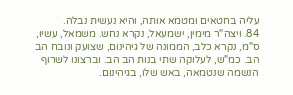עליה בחטאים ומטמא אותה, והיא נעשית נבלה.
84. ויצה"ר מימין, ישמעאל, נקרא נחש. משמאל, עשיו, ס"מ, נקרא כלב, הממונה של גיהינום, שצועק ונובח הב הב. כמ"ש, לעלוקה שתי בנות הב הב. וברצונו לשרוף הנשמה שנטמאה, באש שלו, בגיהינום.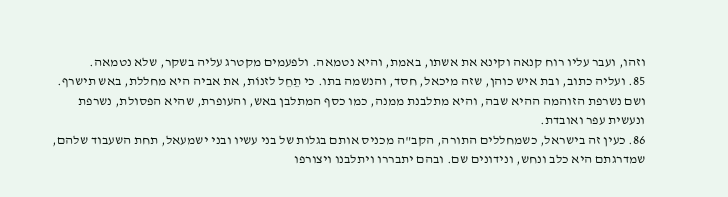וזהו, ועבר עליו רוח קנאה וקינא את אשתו, באמת, והיא נטמאה. ולפעמים מקטרג עליה בשקר, שלא נטמאה.
85. ועליה כתוב, ובת איש כוהן, שזה מיכאל, חסד, והנשמה בתו. כי תֵחֵל לזנוֹת, את אביה היא מחללת, באש תישרף. ושם נשרפת הזוהמה ההיא שבה, והיא מתלבנת ממנה, כמו כסף המתלבן באש, והעופרת, שהיא הפסולת, נשרפת ונעשית עפר ואובדת.
86. כעין זה בישראל, כשמחללים התורה, הקב"ה מכניס אותם בגלות של בני עשיו ובני ישמעאל, תחת השעבוד שלהם, שמדרגתם היא כלב ונחש, ונידונים שם. ובהם יתבררו ויתלבנו ויצורפו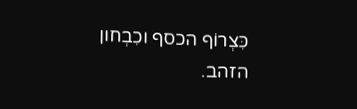כִּצְרוֹף הכסף וכִבְחון הזהב.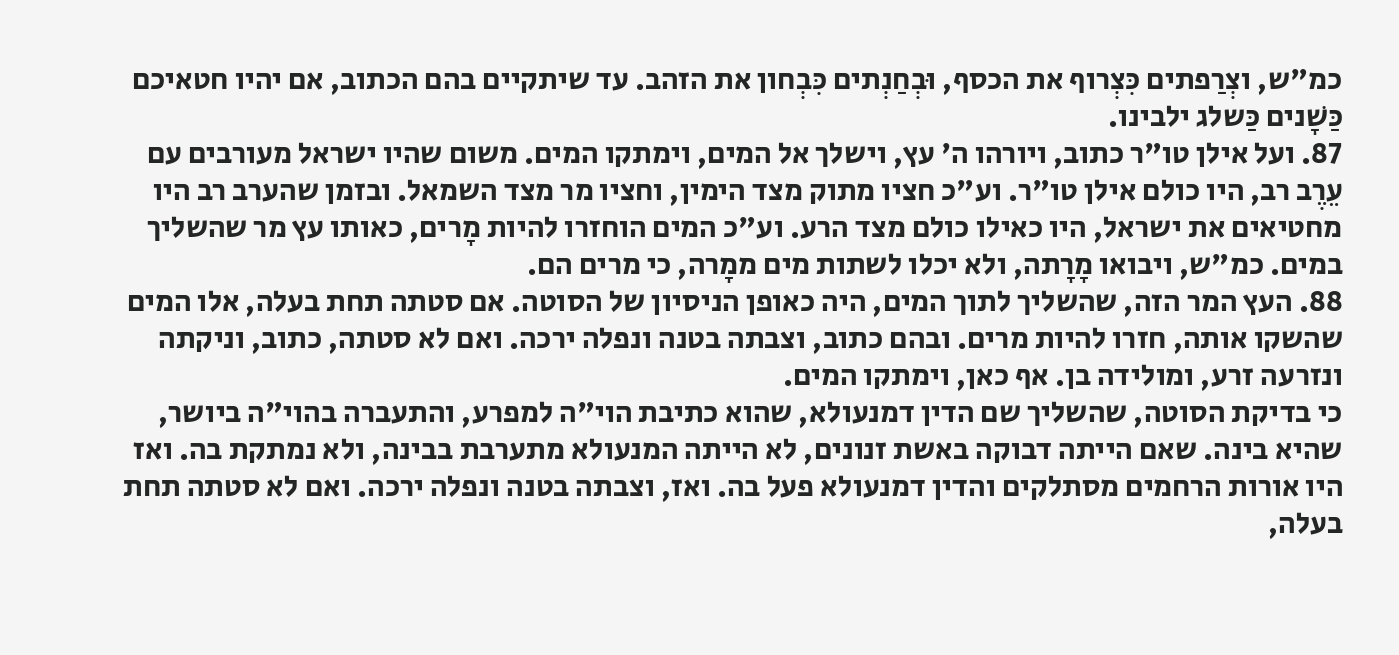כמ"ש, וצְרַפתים כִּצְרוף את הכסף, וּבְחַנְתים כִּבְחון את הזהב. עד שיתקיים בהם הכתוב, אם יהיו חטאיכם כַּשָׁנים כַּשלג ילבינו.
87. ועל אילן טו"ר כתוב, ויורהו ה' עץ, וישלך אל המים, וימתקו המים. משום שהיו ישראל מעורבים עם עֵרֶב רב, היו כולם אילן טו"ר. וע"כ חציו מתוק מצד הימין, וחציו מר מצד השמאל. ובזמן שהערב רב היו מחטיאים את ישראל, היו כאילו כולם מצד הרע. וע"כ המים הוחזרו להיות מָרים, כאותו עץ מר שהשליך במים. כמ"ש, ויבואו מָרָתה, ולא יכלו לשתות מים ממָרה, כי מרים הם.
88. העץ המר הזה, שהשליך לתוך המים, היה כאופן הניסיון של הסוטה. אם סטתה תחת בעלה, אלו המים שהשקו אותה, חזרו להיות מרים. ובהם כתוב, וצבתה בטנה ונפלה ירכה. ואם לא סטתה, כתוב, וניקתה ונזרעה זרע, ומולידה בן. אף כאן, וימתקו המים.
כי בדיקת הסוטה, שהשליך שם הדין דמנעולא, שהוא כתיבת הוי"ה למפרע, והתעברה בהוי"ה ביושר, שהיא בינה. שאם הייתה דבוקה באשת זנונים, לא הייתה המנעולא מתערבת בבינה, ולא נמתקת בה. ואז היו אורות הרחמים מסתלקים והדין דמנעולא פעל בה. ואז, וצבתה בטנה ונפלה ירכה. ואם לא סטתה תחת בעלה,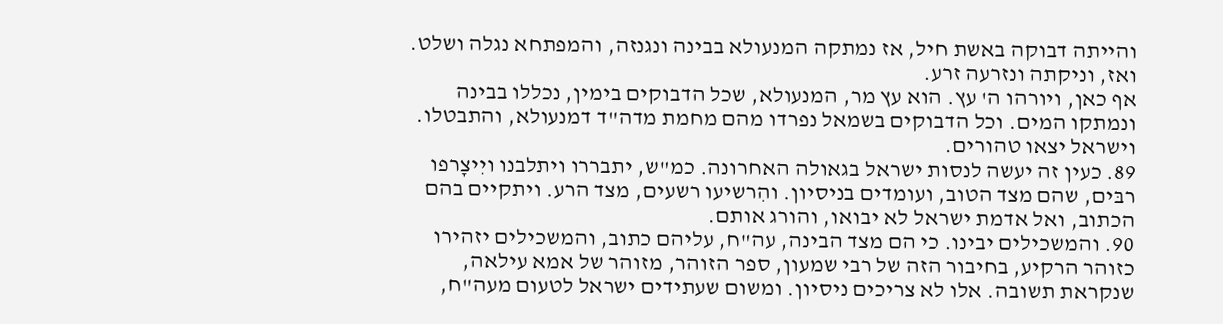והייתה דבוקה באשת חיל, אז נמתקה המנעולא בבינה ונגנזה, והמפתחא נגלה ושלט. ואז, וניקתה ונזרעה זרע.
אף כאן, ויורהו ה' עץ. הוא עץ מר, המנעולא, שכל הדבוקים בימין, נכללו בבינה ונמתקו המים. וכל הדבוקים בשמאל נפרדו מהם מחמת מדה"ד דמנעולא, והתבטלו. וישראל יצאו טהורים.
89. כעין זה יעשה לנסות ישראל בגאולה האחרונה. כמ"ש, יתבררו ויתלבנו ויִיצָרפו רבּים, שהם מצד הטוב, ועומדים בניסיון. והִרשיעו רשעים, מצד הרע. ויתקיים בהם הכתוב, ואל אדמת ישראל לא יבואו, והורג אותם.
90. והמשכילים יבינו. כי הם מצד הבינה, עה"ח, עליהם כתוב, והמשכילים יזהירו כזוהר הרקיע, בחיבור הזה של רבי שמעון, ספר הזוהר, מזוהר של אמא עילאה, שנקראת תשובה. אלו לא צריכים ניסיון. ומשום שעתידים ישראל לטעום מעה"ח,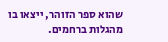שהוא ספר הזוהר, ייצאו בו מהגלות ברחמים.